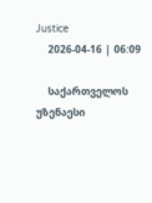Justice
    2026-04-16 | 06:09

    საქართველოს უზენაესი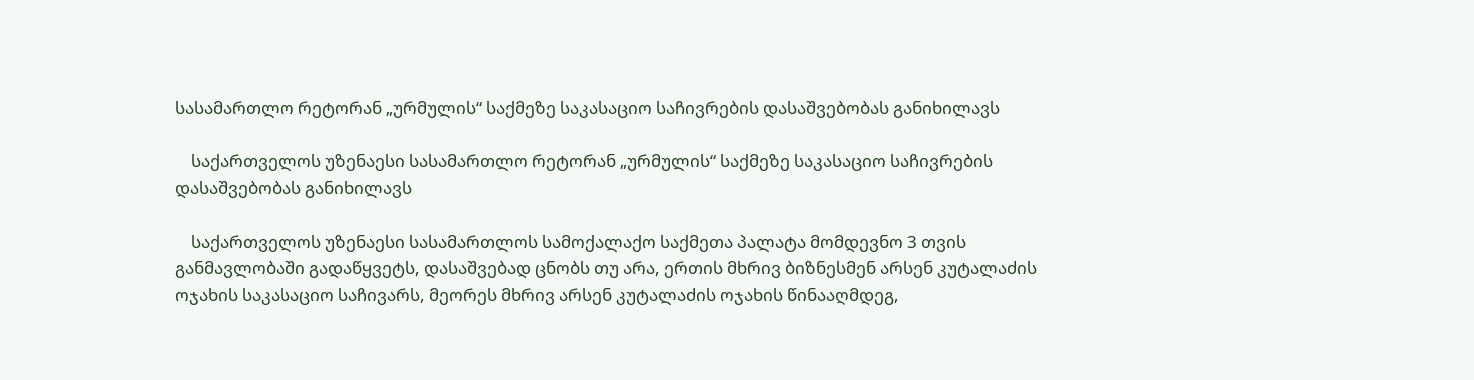სასამართლო რეტორან „ურმულის“ საქმეზე საკასაციო საჩივრების დასაშვებობას განიხილავს

    საქართველოს უზენაესი სასამართლო რეტორან „ურმულის“ საქმეზე საკასაციო საჩივრების დასაშვებობას განიხილავს

    საქართველოს უზენაესი სასამართლოს სამოქალაქო საქმეთა პალატა მომდევნო 3 თვის განმავლობაში გადაწყვეტს, დასაშვებად ცნობს თუ არა, ერთის მხრივ ბიზნესმენ არსენ კუტალაძის ოჯახის საკასაციო საჩივარს, მეორეს მხრივ არსენ კუტალაძის ოჯახის წინააღმდეგ,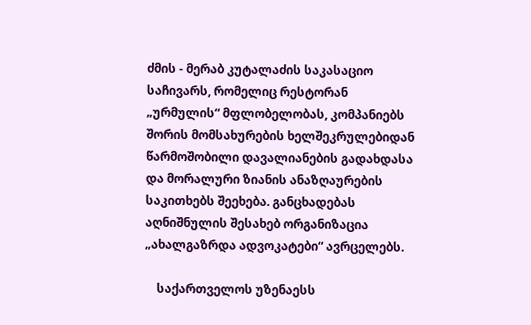ძმის - მერაბ კუტალაძის საკასაციო საჩივარს, რომელიც რესტორან „ურმულის“ მფლობელობას, კომპანიებს შორის მომსახურების ხელშეკრულებიდან წარმოშობილი დავალიანების გადახდასა და მორალური ზიანის ანაზღაურების საკითხებს შეეხება. განცხადებას აღნიშნულის შესახებ ორგანიზაცია „ახალგაზრდა ადვოკატები“ ავრცელებს.

    საქართველოს უზენაესს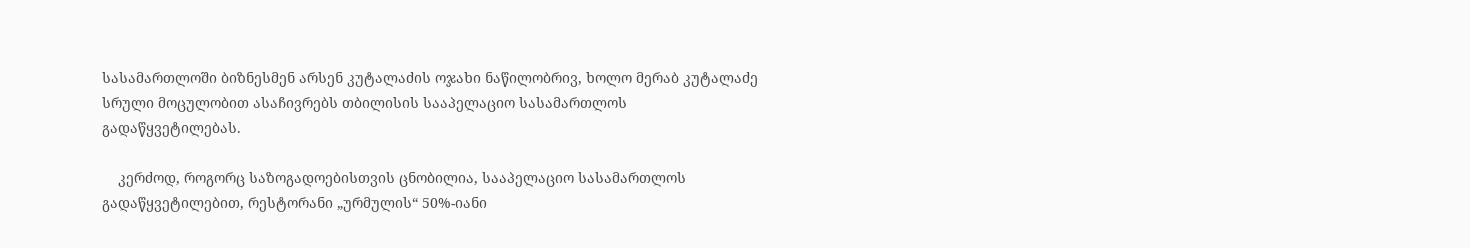სასამართლოში ბიზნესმენ არსენ კუტალაძის ოჯახი ნაწილობრივ, ხოლო მერაბ კუტალაძე სრული მოცულობით ასაჩივრებს თბილისის სააპელაციო სასამართლოს გადაწყვეტილებას.

    კერძოდ, როგორც საზოგადოებისთვის ცნობილია, სააპელაციო სასამართლოს გადაწყვეტილებით, რესტორანი „ურმულის“ 50%-იანი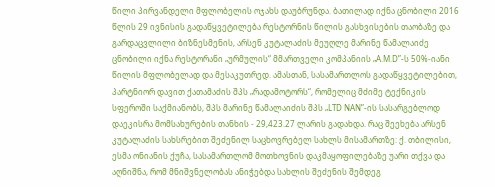წილი პირვანდელი მფლობელის ოჯახს დაუბრუნდა. ბათილად იქნა ცნობილი 2016 წლის 29 ივნისის გადაწყვეტილება რესტორნის წილის გასხვისების თაობაზე და გარდაცვლილი ბიზნესმენის, არსენ კუტალაძის მეუღლე მარინე წამალაიძე ცნობილი იქნა რესტორანი „ურმულის“ მმართველი კომპანიის „A.M.D”-ს 50%-იანი წილის მფლობელად და მესაკუთრედ. ამასთან, სასამართლოს გადაწყვეტილებით, პარტნიორ დავით ქათამაძის შპს „რადამოტორს“, რომელიც მძიმე ტექნიკის სფეროში საქმიანობს, შპს მარინე წამალაიძის შპს „LTD NAN”-ის სასარგებლოდ დაეკისრა მომსახურების თანხის - 29,423.27 ლარის გადახდა. რაც შეეხება არსენ კუტალაძის სახსრებით შეძენილ საცხოვრებელ სახლს მისამართზე: ქ. თბილისი, ესმა ონიანის ქუჩა, სასამართლომ მოთხოვნის დაკმაყოფილებაზე უარი თქვა და აღნიშნა, რომ მნიშვნელობას ანიჭებდა სახლის შეძენის შემდეგ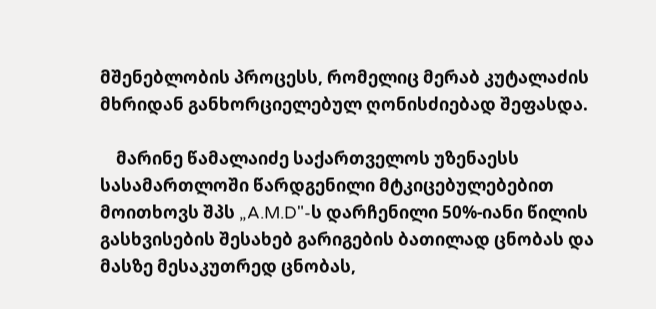მშენებლობის პროცესს, რომელიც მერაბ კუტალაძის მხრიდან განხორციელებულ ღონისძიებად შეფასდა.

    მარინე წამალაიძე საქართველოს უზენაესს სასამართლოში წარდგენილი მტკიცებულებებით მოითხოვს შპს „A.M.D"-ს დარჩენილი 50%-იანი წილის გასხვისების შესახებ გარიგების ბათილად ცნობას და მასზე მესაკუთრედ ცნობას,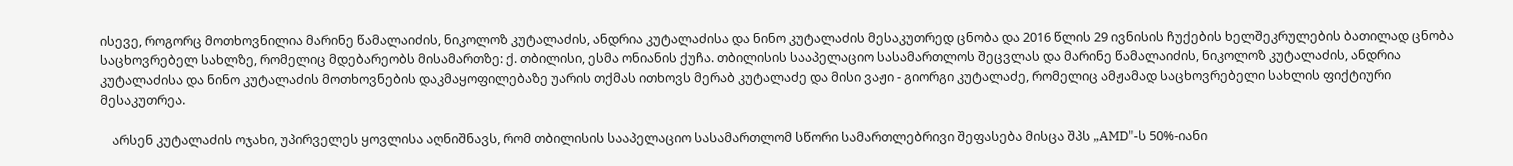ისევე, როგორც მოთხოვნილია მარინე წამალაიძის, ნიკოლოზ კუტალაძის, ანდრია კუტალაძისა და ნინო კუტალაძის მესაკუთრედ ცნობა და 2016 წლის 29 ივნისის ჩუქების ხელშეკრულების ბათილად ცნობა საცხოვრებელ სახლზე, რომელიც მდებარეობს მისამართზე: ქ. თბილისი, ესმა ონიანის ქუჩა. თბილისის სააპელაციო სასამართლოს შეცვლას და მარინე წამალაიძის, ნიკოლოზ კუტალაძის, ანდრია კუტალაძისა და ნინო კუტალაძის მოთხოვნების დაკმაყოფილებაზე უარის თქმას ითხოვს მერაბ კუტალაძე და მისი ვაჟი - გიორგი კუტალაძე, რომელიც ამჟამად საცხოვრებელი სახლის ფიქტიური მესაკუთრეა.

    არსენ კუტალაძის ოჯახი, უპირველეს ყოვლისა აღნიშნავს, რომ თბილისის სააპელაციო სასამართლომ სწორი სამართლებრივი შეფასება მისცა შპს „AMD"-ს 50%-იანი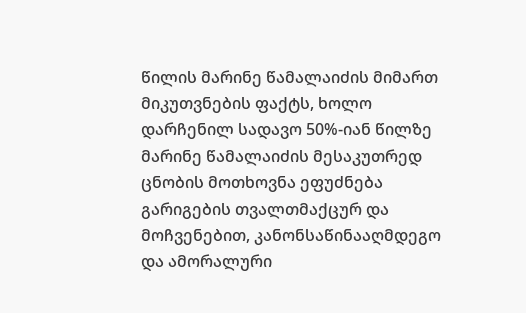წილის მარინე წამალაიძის მიმართ მიკუთვნების ფაქტს, ხოლო დარჩენილ სადავო 50%-იან წილზე მარინე წამალაიძის მესაკუთრედ ცნობის მოთხოვნა ეფუძნება გარიგების თვალთმაქცურ და მოჩვენებით, კანონსაწინააღმდეგო და ამორალური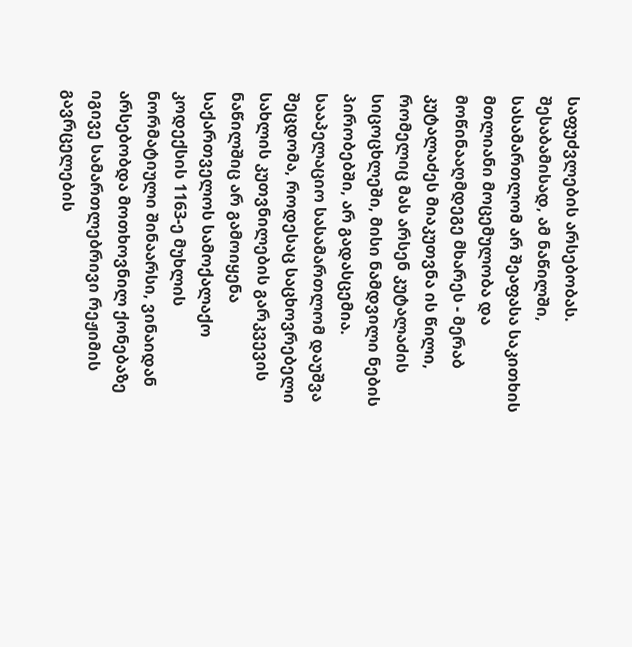საფუძვლების არსებობას. შესაბამისად, ამ ნაწილში, სასამართლომ არ შეაფასა საკითხის მთლიანი მოცემულობა და მოწინააღმდეგე მხარეს - მერაბ კუტალაძეს მიაკუთვნა ის წილი, რომელიც მას არსენ კუტალაძის სიცოცხლეში, მისი ნამდვილი ნების პირობებში, არ გადასცემია. სააპელაციო სასამართლომ დაუშვა შეცდომა, როდესაც საცხოვრებელი სახლის კუთვნილების გარკვევის ნაწილშიც არ გამოიყენა საქართველოს სამოქალაქო კოდექსის 1163-ე მუხლის ნორმატიული შინაარსი, ვინაიდან არსებობდა მოთხოვნილ ქონებაზე იგივე სამართლებრივი რეჟიმის გავრცელების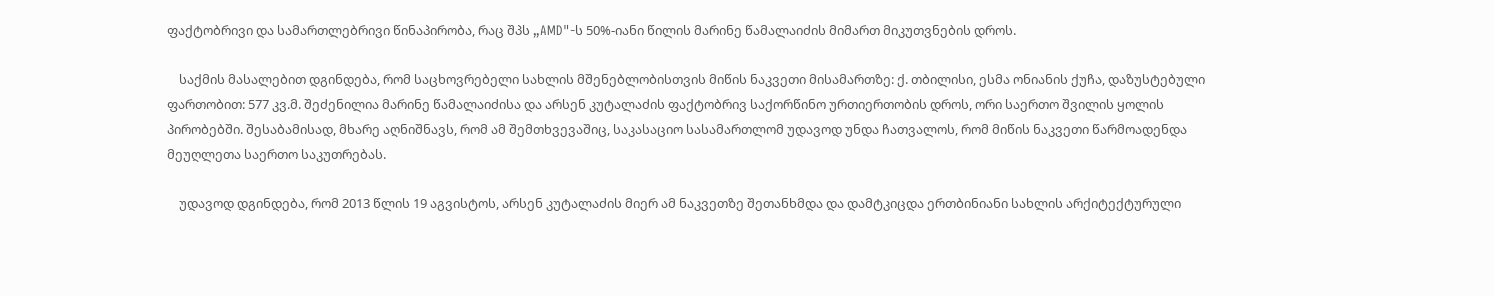ფაქტობრივი და სამართლებრივი წინაპირობა, რაც შპს „AMD"-ს 50%-იანი წილის მარინე წამალაიძის მიმართ მიკუთვნების დროს.

    საქმის მასალებით დგინდება, რომ საცხოვრებელი სახლის მშენებლობისთვის მიწის ნაკვეთი მისამართზე: ქ. თბილისი, ესმა ონიანის ქუჩა, დაზუსტებული ფართობით: 577 კვ.მ. შეძენილია მარინე წამალაიძისა და არსენ კუტალაძის ფაქტობრივ საქორწინო ურთიერთობის დროს, ორი საერთო შვილის ყოლის პირობებში. შესაბამისად, მხარე აღნიშნავს, რომ ამ შემთხვევაშიც, საკასაციო სასამართლომ უდავოდ უნდა ჩათვალოს, რომ მიწის ნაკვეთი წარმოადენდა მეუღლეთა საერთო საკუთრებას.

    უდავოდ დგინდება, რომ 2013 წლის 19 აგვისტოს, არსენ კუტალაძის მიერ ამ ნაკვეთზე შეთანხმდა და დამტკიცდა ერთბინიანი სახლის არქიტექტურული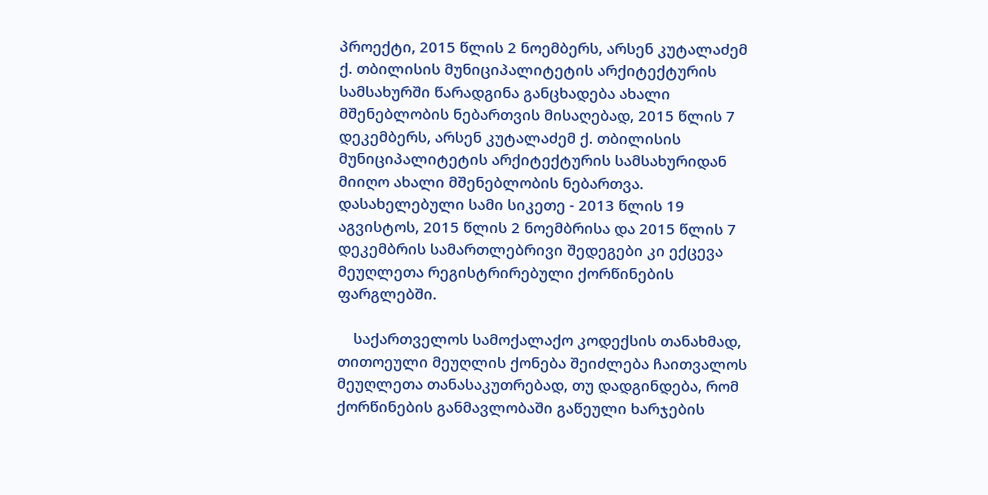პროექტი, 2015 წლის 2 ნოემბერს, არსენ კუტალაძემ ქ. თბილისის მუნიციპალიტეტის არქიტექტურის სამსახურში წარადგინა განცხადება ახალი მშენებლობის ნებართვის მისაღებად, 2015 წლის 7 დეკემბერს, არსენ კუტალაძემ ქ. თბილისის მუნიციპალიტეტის არქიტექტურის სამსახურიდან მიიღო ახალი მშენებლობის ნებართვა. დასახელებული სამი სიკეთე - 2013 წლის 19 აგვისტოს, 2015 წლის 2 ნოემბრისა და 2015 წლის 7 დეკემბრის სამართლებრივი შედეგები კი ექცევა მეუღლეთა რეგისტრირებული ქორწინების ფარგლებში.

    საქართველოს სამოქალაქო კოდექსის თანახმად, თითოეული მეუღლის ქონება შეიძლება ჩაითვალოს მეუღლეთა თანასაკუთრებად, თუ დადგინდება, რომ ქორწინების განმავლობაში გაწეული ხარჯების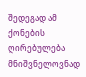შედეგად ამ ქონების ღირებულება მნიშვნელოვნად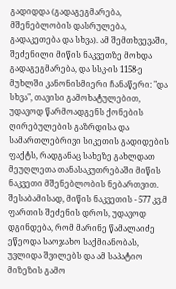გადიდდა (გადაგეგმარება, მშენებლობის დასრულება, გადაკეთება და სხვა). ამ შემთხვევაში, შეძენილი მიწის ნაკვეთზე მოხდა გადაგეგმარება, და სსკ-ის 1158-ე მუხლში კანონისმიერი ჩანაწერი: "და სხვა", თავისი გამოხატულებით, უდავოდ წარმოადგენს ქონების ღირებულების გაზრდისა და სამართლებრივი სიკეთის გადიდების ფაქტს, რადგანაც სახეზე გახლდათ მეუღლეთა თანასაკუთრებაში მიწის ნაკვეთი მშენებლობის ნებართვით. შესაბამისად, მიწის ნაკვეთის - 577 კვ.მ ფართის შეძენის დროს, უდავოდ დგინდება, რომ მარინე წამალაიძე ეწეოდა საოჯახო საქმიანობას, უვლიდა შვილებს და ამ საპატიო მიზეზის გამო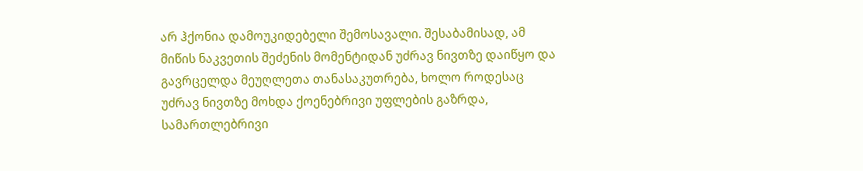არ ჰქონია დამოუკიდებელი შემოსავალი. შესაბამისად, ამ მიწის ნაკვეთის შეძენის მომენტიდან უძრავ ნივთზე დაიწყო და გავრცელდა მეუღლეთა თანასაკუთრება, ხოლო როდესაც უძრავ ნივთზე მოხდა ქოენებრივი უფლების გაზრდა, სამართლებრივი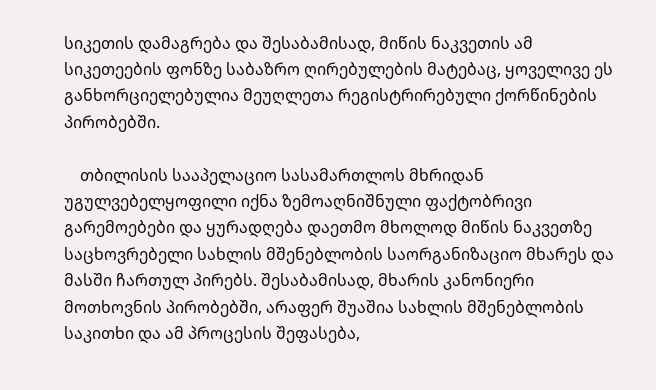სიკეთის დამაგრება და შესაბამისად, მიწის ნაკვეთის ამ სიკეთეების ფონზე საბაზრო ღირებულების მატებაც, ყოველივე ეს განხორციელებულია მეუღლეთა რეგისტრირებული ქორწინების პირობებში.

    თბილისის სააპელაციო სასამართლოს მხრიდან უგულვებელყოფილი იქნა ზემოაღნიშნული ფაქტობრივი გარემოებები და ყურადღება დაეთმო მხოლოდ მიწის ნაკვეთზე საცხოვრებელი სახლის მშენებლობის საორგანიზაციო მხარეს და მასში ჩართულ პირებს. შესაბამისად, მხარის კანონიერი მოთხოვნის პირობებში, არაფერ შუაშია სახლის მშენებლობის საკითხი და ამ პროცესის შეფასება,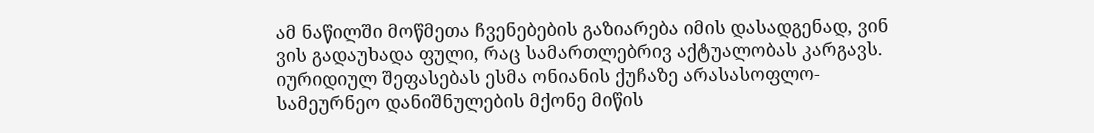ამ ნაწილში მოწმეთა ჩვენებების გაზიარება იმის დასადგენად, ვინ ვის გადაუხადა ფული, რაც სამართლებრივ აქტუალობას კარგავს. იურიდიულ შეფასებას ესმა ონიანის ქუჩაზე არასასოფლო-სამეურნეო დანიშნულების მქონე მიწის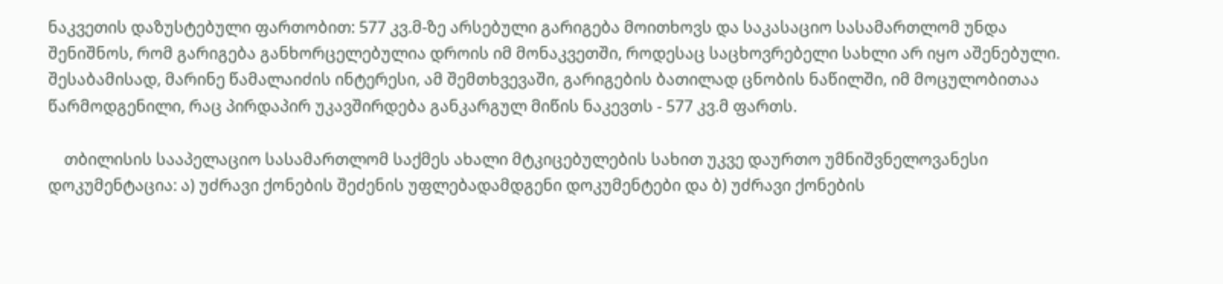ნაკვეთის დაზუსტებული ფართობით: 577 კვ.მ-ზე არსებული გარიგება მოითხოვს და საკასაციო სასამართლომ უნდა შენიშნოს, რომ გარიგება განხორცელებულია დროის იმ მონაკვეთში, როდესაც საცხოვრებელი სახლი არ იყო აშენებული. შესაბამისად, მარინე წამალაიძის ინტერესი, ამ შემთხვევაში, გარიგების ბათილად ცნობის ნაწილში, იმ მოცულობითაა წარმოდგენილი, რაც პირდაპირ უკავშირდება განკარგულ მიწის ნაკევთს - 577 კვ.მ ფართს.

    თბილისის სააპელაციო სასამართლომ საქმეს ახალი მტკიცებულების სახით უკვე დაურთო უმნიშვნელოვანესი დოკუმენტაცია: ა) უძრავი ქონების შეძენის უფლებადამდგენი დოკუმენტები და ბ) უძრავი ქონების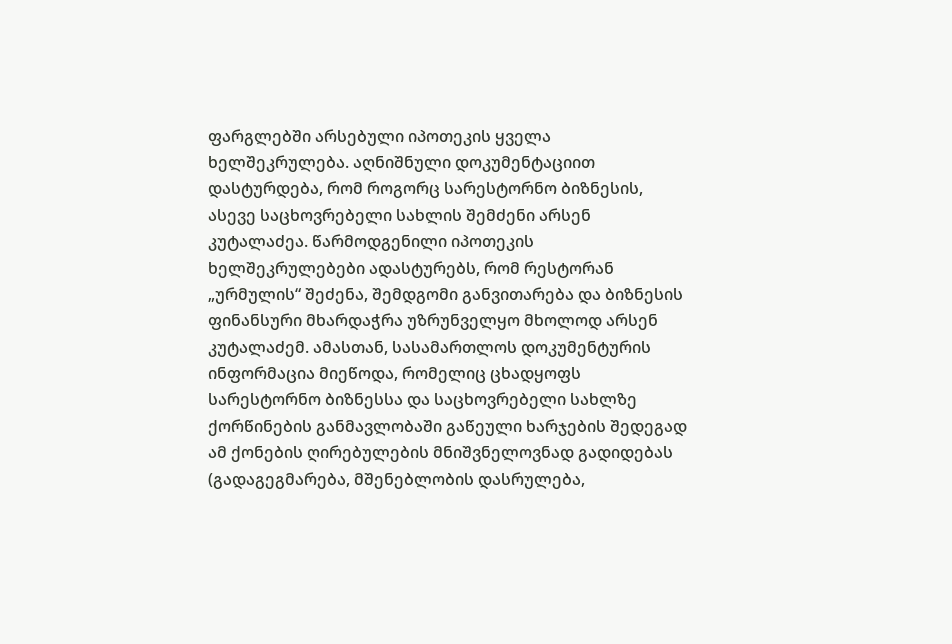ფარგლებში არსებული იპოთეკის ყველა ხელშეკრულება. აღნიშნული დოკუმენტაციით დასტურდება, რომ როგორც სარესტორნო ბიზნესის, ასევე საცხოვრებელი სახლის შემძენი არსენ კუტალაძეა. წარმოდგენილი იპოთეკის ხელშეკრულებები ადასტურებს, რომ რესტორან „ურმულის“ შეძენა, შემდგომი განვითარება და ბიზნესის ფინანსური მხარდაჭრა უზრუნველყო მხოლოდ არსენ კუტალაძემ. ამასთან, სასამართლოს დოკუმენტურის ინფორმაცია მიეწოდა, რომელიც ცხადყოფს სარესტორნო ბიზნესსა და საცხოვრებელი სახლზე ქორწინების განმავლობაში გაწეული ხარჯების შედეგად ამ ქონების ღირებულების მნიშვნელოვნად გადიდებას (გადაგეგმარება, მშენებლობის დასრულება,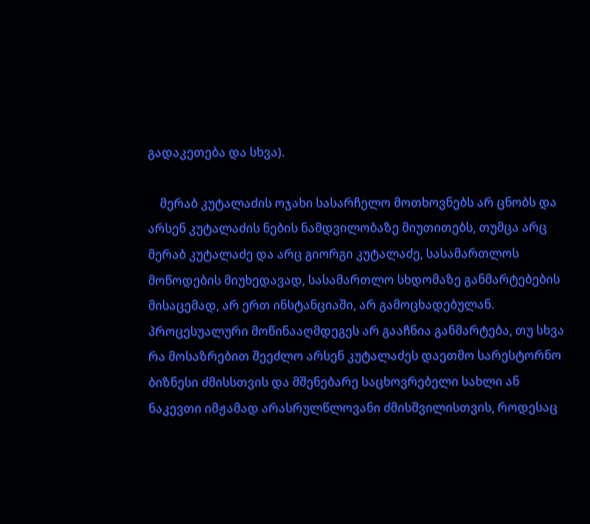გადაკეთება და სხვა).

    მერაბ კუტალაძის ოჯახი სასარჩელო მოთხოვნებს არ ცნობს და არსენ კუტალაძის ნების ნამდვილობაზე მიუთითებს, თუმცა არც მერაბ კუტალაძე და არც გიორგი კუტალაძე, სასამართლოს მოწოდების მიუხედავად, სასამართლო სხდომაზე განმარტებების მისაცემად, არ ერთ ინსტანციაში, არ გამოცხადებულან. პროცესუალური მოწინააღმდეგეს არ გააჩნია განმარტება, თუ სხვა რა მოსაზრებით შეეძლო არსენ კუტალაძეს დაეთმო სარესტორნო ბიზნესი ძმისსთვის და მშენებარე საცხოვრებელი სახლი ან ნაკევთი იმჟამად არასრულწლოვანი ძმისშვილისთვის, როდესაც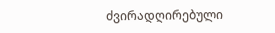ძვირადღირებული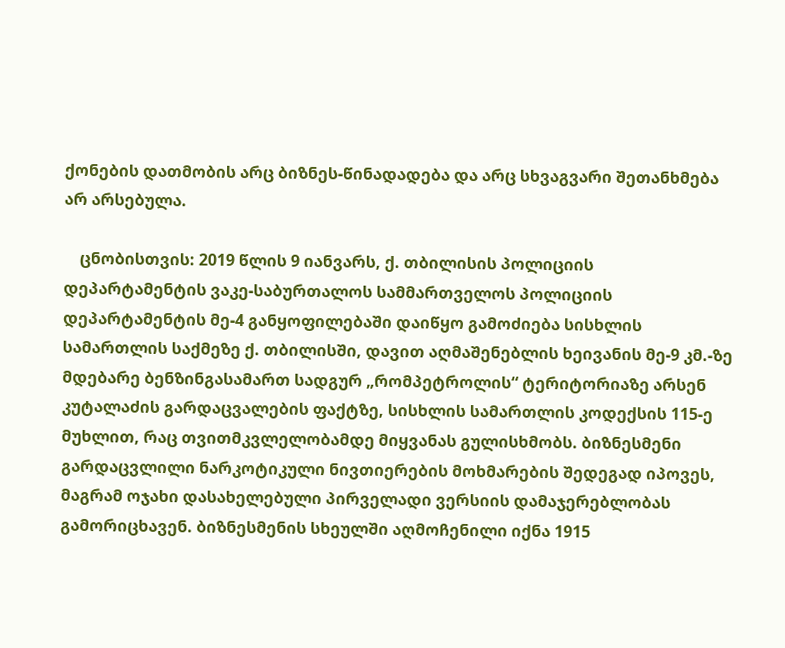ქონების დათმობის არც ბიზნეს-წინადადება და არც სხვაგვარი შეთანხმება არ არსებულა.

    ცნობისთვის: 2019 წლის 9 იანვარს, ქ. თბილისის პოლიციის დეპარტამენტის ვაკე-საბურთალოს სამმართველოს პოლიციის დეპარტამენტის მე-4 განყოფილებაში დაიწყო გამოძიება სისხლის სამართლის საქმეზე ქ. თბილისში, დავით აღმაშენებლის ხეივანის მე-9 კმ.-ზე მდებარე ბენზინგასამართ სადგურ „რომპეტროლის“ ტერიტორიაზე არსენ კუტალაძის გარდაცვალების ფაქტზე, სისხლის სამართლის კოდექსის 115-ე მუხლით, რაც თვითმკვლელობამდე მიყვანას გულისხმობს. ბიზნესმენი გარდაცვლილი ნარკოტიკული ნივთიერების მოხმარების შედეგად იპოვეს, მაგრამ ოჯახი დასახელებული პირველადი ვერსიის დამაჯერებლობას გამორიცხავენ. ბიზნესმენის სხეულში აღმოჩენილი იქნა 1915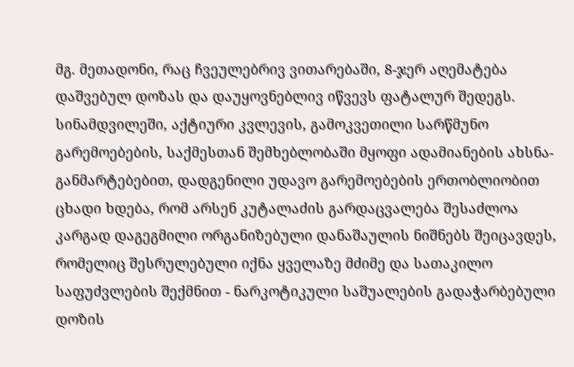მგ. მეთადონი, რაც ჩვეულებრივ ვითარებაში, 8-ჯერ აღემატება დაშვებულ დოზას და დაუყოვნებლივ იწვევს ფატალურ შედეგს. სინამდვილეში, აქტიური კვლევის, გამოკვეთილი სარწმუნო გარემოებების, საქმესთან შემხებლობაში მყოფი ადამიანების ახსნა-განმარტებებით, დადგენილი უდავო გარემოებების ერთობლიობით ცხადი ხდება, რომ არსენ კუტალაძის გარდაცვალება შესაძლოა კარგად დაგეგმილი ორგანიზებული დანაშაულის ნიშნებს შეიცავდეს, რომელიც შესრულებული იქნა ყველაზე მძიმე და სათაკილო საფუძვლების შექმნით - ნარკოტიკული საშუალების გადაჭარბებული დოზის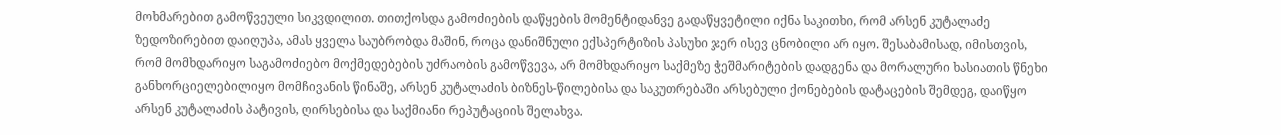მოხმარებით გამოწვეული სიკვდილით. თითქოსდა გამოძიების დაწყების მომენტიდანვე გადაწყვეტილი იქნა საკითხი, რომ არსენ კუტალაძე ზედოზირებით დაიღუპა, ამას ყველა საუბრობდა მაშინ, როცა დანიშნული ექსპერტიზის პასუხი ჯერ ისევ ცნობილი არ იყო. შესაბამისად, იმისთვის, რომ მომხდარიყო საგამოძიებო მოქმედებების უძრაობის გამოწვევა, არ მომხდარიყო საქმეზე ჭეშმარიტების დადგენა და მორალური ხასიათის წნეხი განხორციელებილიყო მომჩივანის წინაშე, არსენ კუტალაძის ბიზნეს-წილებისა და საკუთრებაში არსებული ქონებების დატაცების შემდეგ, დაიწყო არსენ კუტალაძის პატივის, ღირსებისა და საქმიანი რეპუტაციის შელახვა.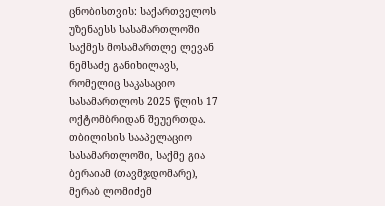ცნობისთვის: საქართველოს უზენაესს სასამართლოში საქმეს მოსამართლე ლევან ნემსაძე განიხილავს, რომელიც საკასაციო სასამართლოს 2025 წლის 17 ოქტომბრიდან შეუერთდა. თბილისის სააპელაციო სასამართლოში, საქმე გია ბერაიამ (თავმჯდომარე), მერაბ ლომიძემ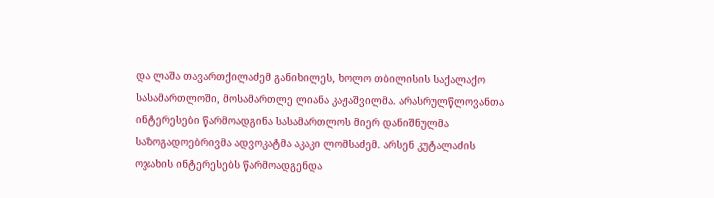და ლაშა თავართქილაძემ განიხილეს, ხოლო თბილისის საქალაქო სასამართლოში, მოსამართლე ლიანა კაჟაშვილმა. არასრულწლოვანთა ინტერესები წარმოადგინა სასამართლოს მიერ დანიშნულმა საზოგადოებრივმა ადვოკატმა აკაკი ლომსაძემ. არსენ კუტალაძის ოჯახის ინტერესებს წარმოადგენდა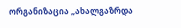ორგანიზაცია „ახალგაზრდა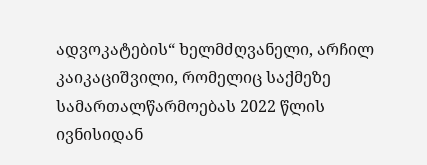ადვოკატების“ ხელმძღვანელი, არჩილ კაიკაციშვილი, რომელიც საქმეზე სამართალწარმოებას 2022 წლის ივნისიდან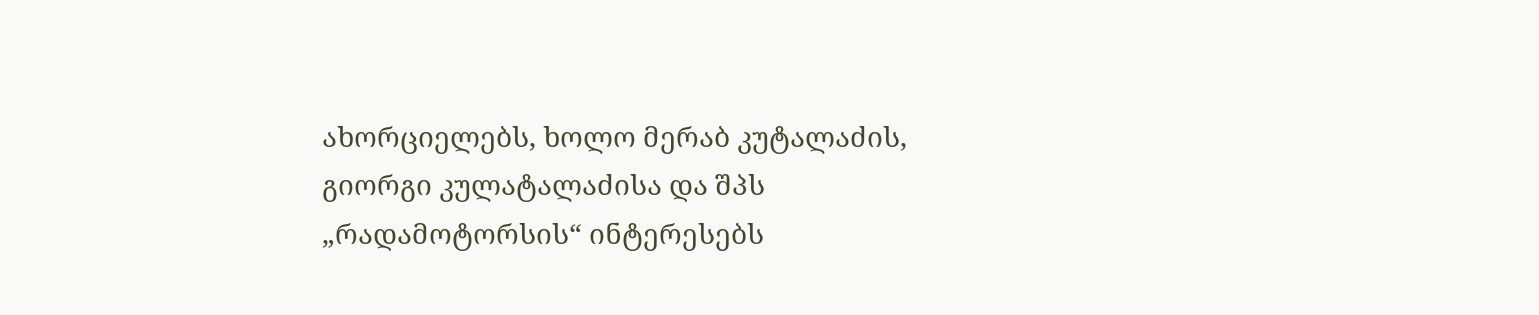ახორციელებს, ხოლო მერაბ კუტალაძის, გიორგი კულატალაძისა და შპს „რადამოტორსის“ ინტერესებს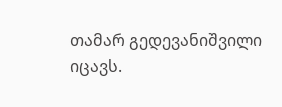თამარ გედევანიშვილი იცავს.